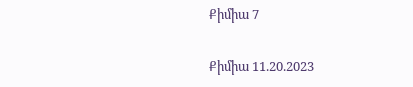Քիմիա 7

Քիմիա 11.20.2023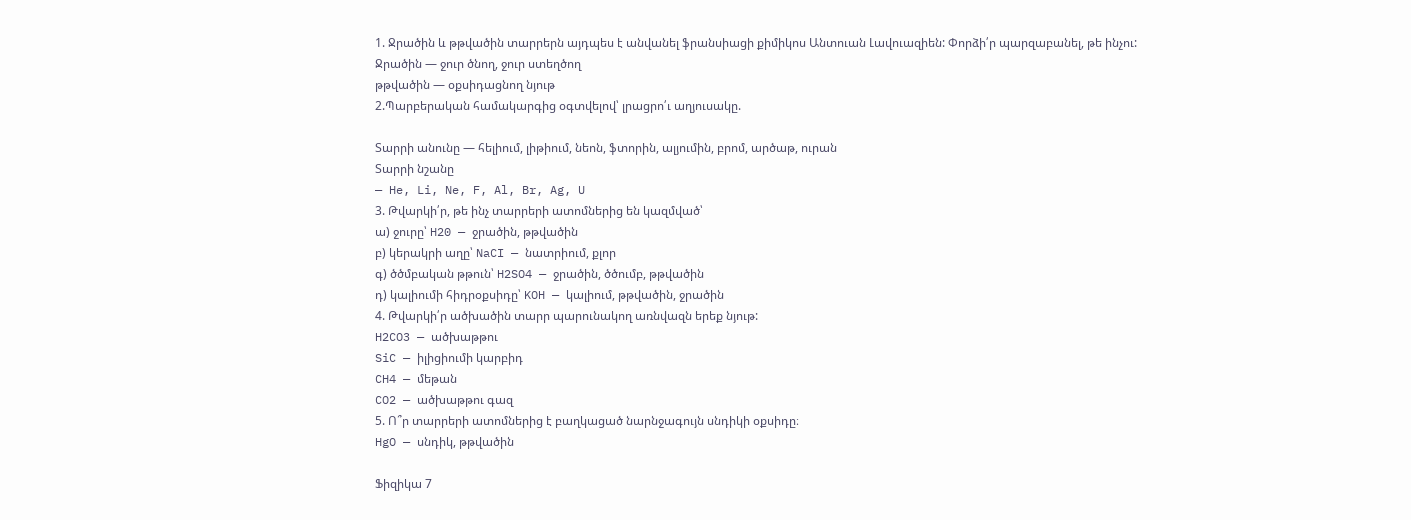1. Ջրածին և թթվածին տարրերն այդպես է անվանել ֆրանսիացի քիմիկոս Անտուան Լավուազիեն: Փորձի՛ր պարզաբանել, թե ինչու:
Ջրածին — ջուր ծնող, ջուր ստեղծող
թթվածին — օքսիդացնող նյութ
2.Պարբերական համակարգից օգտվելով՝ լրացրո՛ւ աղյուսակը.

Տարրի անունը — հելիում, լիթիում, նեոն, ֆտորին, ալյումին, բրոմ, արծաթ, ուրան
Տարրի նշանը
— He, Li, Ne, F, Al, Br, Ag, U
3. Թվարկի՛ր, թե ինչ տարրերի ատոմներից են կազմված՝
ա) ջուրը՝ H20 — ջրածին, թթվածին
բ) կերակրի աղը՝ NaCI — նատրիում, քլոր
գ) ծծմբական թթուն՝ H2SO4 — ջրածին, ծծումբ, թթվածին
դ) կալիումի հիդրօքսիդը՝ KOH — կալիում, թթվածին, ջրածին
4. Թվարկի՛ր ածխածին տարր պարունակող առնվազն երեք նյութ:
H2CO3 — ածխաթթու
SiC — իլիցիումի կարբիդ
CH4 — մեթան
CO2 — ածխաթթու գազ
5. Ո՞ր տարրերի ատոմներից է բաղկացած նարնջագույն սնդիկի օքսիդը։
HgO — սնդիկ, թթվածին

Ֆիզիկա 7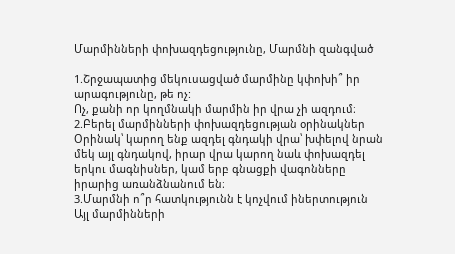Մարմինների փոխազդեցությունը, Մարմնի զանգված

1.Շրջապատից մեկուսացված մարմինը կփոխի՞ իր արագությունը, թե ոչ:
Ոչ, քանի որ կողմնակի մարմին իր վրա չի ազդում։
2.Բերել մարմինների փոխազդեցության օրինակներ
Օրինակ՝ կարող ենք ազդել գնդակի վրա՝ խփելով նրան մեկ այլ գնդակով, իրար վրա կարող նաև փոխազդել երկու մագնիսներ, կամ երբ գնացքի վագոնները իրարից առանձնանում են։
3.Մարմնի ո՞ր հատկությունն է կոչվում իներտություն
Այլ մարմինների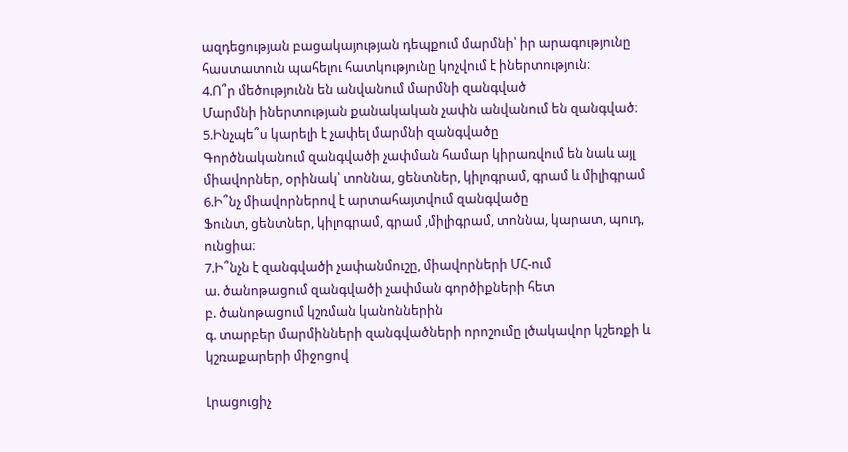ազդեցության բացակայության դեպքում մարմնի՝ իր արագությունը հաստատուն պահելու հատկությունը կոչվում է իներտություն։
4.Ո՞ր մեծությունն են անվանում մարմնի զանգված
Մարմնի իներտության քանակական չափն անվանում են զանգված։
5.Ինչպե՞ս կարելի է չափել մարմնի զանգվածը
Գործնականում զանգվածի չափման համար կիրառվում են նաև այլ միավորներ, օրինակ՝ տոննա, ցենտներ, կիլոգրամ, գրամ և միլիգրամ
6.Ի՞նչ միավորներով է արտահայտվում զանգվածը
Ֆունտ, ցենտներ, կիլոգրամ, գրամ ,միլիգրամ, տոննա, կարատ, պուդ, ունցիա։
7.Ի՞նչն է զանգվածի չափանմուշը, միավորների ՄՀ-ում
ա. ծանոթացում զանգվածի չափման գործիքների հետ
բ. ծանոթացում կշռման կանոններին
գ. տարբեր մարմինների զանգվածների որոշումը լծակավոր կշեռքի և կշռաքարերի միջոցով

Լրացուցիչ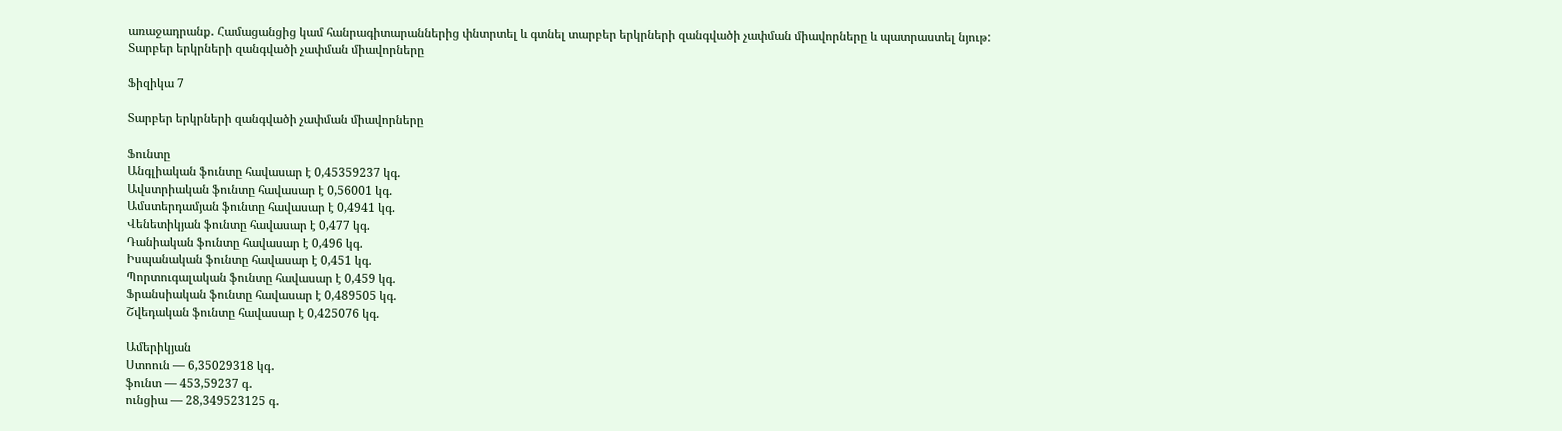առաջադրանք․ Համացանցից կամ հանրագիտարաններից փնտրտել և գտնել տարբեր երկրների զանգվածի չափման միավորները և պատրաստել նյութ:
Տարբեր երկրների զանգվածի չափման միավորները

Ֆիզիկա 7

Տարբեր երկրների զանգվածի չափման միավորները

Ֆունտը
Անգլիական ֆունտը հավասար է 0,45359237 կգ.
Ավստրիական ֆունտը հավասար է 0,56001 կգ.
Ամստերդամյան ֆունտը հավասար է 0,4941 կգ.
Վենետիկյան ֆունտը հավասար է 0,477 կգ.
Դանիական ֆունտը հավասար է 0,496 կգ.
Իսպանական ֆունտը հավասար է 0,451 կգ.
Պորտուգալական ֆունտը հավասար է 0,459 կգ.
Ֆրանսիական ֆունտը հավասար է 0,489505 կգ.
Շվեդական ֆունտը հավասար է 0,425076 կգ.

Ամերիկյան
Ստոուն — 6,35029318 կգ․
ֆունտ — 453,59237 գ․
ունցիա — 28,349523125 գ․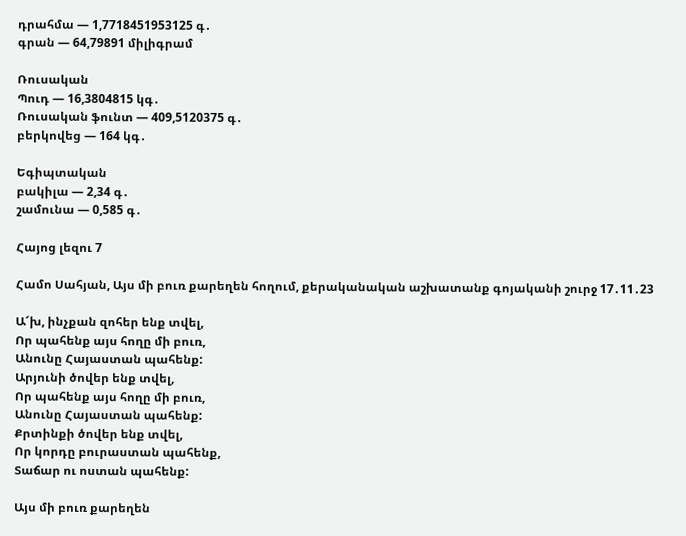դրահմա — 1,7718451953125 գ․
գրան — 64,79891 միլիգրամ

Ռուսական
Պուդ — 16,3804815 կգ․
Ռուսական ֆունտ — 409,5120375 գ․
բերկովեց — 164 կգ․

Եգիպտական
բակիլա — 2,34 գ․
շամունա — 0,585 գ․

Հայոց լեզու 7

Համո Սահյան, Այս մի բուռ քարեղեն հողում, քերականական աշխատանք գոյականի շուրջ 17․11․23

Ա՜խ, ինչքան զոհեր ենք տվել,
Որ պահենք այս հողը մի բուռ,
Անունը Հայաստան պահենք:
Արյունի ծովեր ենք տվել,
Որ պահենք այս հողը մի բուռ,
Անունը Հայաստան պահենք:
Քրտինքի ծովեր ենք տվել,
Որ կորդը բուրաստան պահենք,
Տաճար ու ոստան պահենք:

Այս մի բուռ քարեղեն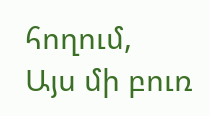հողում,
Այս մի բուռ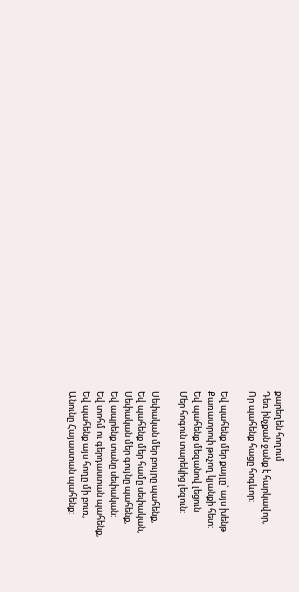քարեղեն հողում
Դեռ ինչքան ջանք է հարկավոր,
Որ պահենք հացը հոգևոր:

Եվ պահենք մեր քայլը` այս խենթ
Քառատրոփ թռչող կյանքի հետ:
Եվ պահենք մեզանով լեցուն
Մեր հոգուն տարեկից լեզուն:

Սեփական մեր բույրը պահենք,
Եվ պահենք մեր համը սեփական,
Սեփական մեր գույնը պահենք,
Եվ ապրենք տանը սեփական:
Եվ տոհմ ու գերդաստան պահենք,
Եվ պահենք այս հողը մի բուռ,
Անունը Հայաստան պահենք: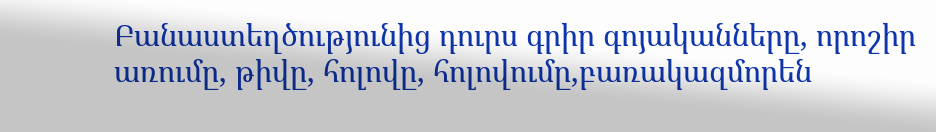Բանաստեղծությունից դուրս գրիր գոյականները, որոշիր առումը, թիվը, հոլովը, հոլովումը,բառակազմորեն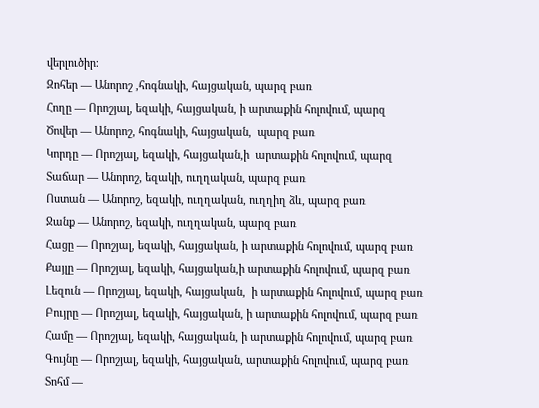վերլուծիր։
Զոհեր — Անորոշ ,հոգնակի, հայցական, պարզ բառ
Հողը — Որոշյալ, եզակի, հայցական, ի արտաքին հոլովում, պարզ
Ծովեր — Անորոշ, հոգնակի, հայցական,  պարզ բառ
Կորդը — Որոշյալ, եզակի, հայցական,ի  արտաքին հոլովում, պարզ
Տաճար — Անորոշ, եզակի, ուղղական, պարզ բառ
Ոստան — Անորոշ, եզակի, ուղղական, ուղղիղ ձև, պարզ բառ
Ջանք — Անորոշ, եզակի, ուղղական, պարզ բառ
Հացը — Որոշյալ, եզակի, հայցական, ի արտաքին հոլովում, պարզ բառ
Քայլը — Որոշյալ, եզակի, հայցական,ի արտաքին հոլովում, պարզ բառ
Լեզուն — Որոշյալ, եզակի, հայցական,  ի արտաքին հոլովում, պարզ բառ
Բույրը — Որոշյալ, եզակի, հայցական, ի արտաքին հոլովում, պարզ բառ
Համը — Որոշյալ, եզակի, հայցական, ի արտաքին հոլովում, պարզ բառ
Գույնը — Որոշյալ, եզակի, հայցական, արտաքին հոլովում, պարզ բառ
Տոհմ —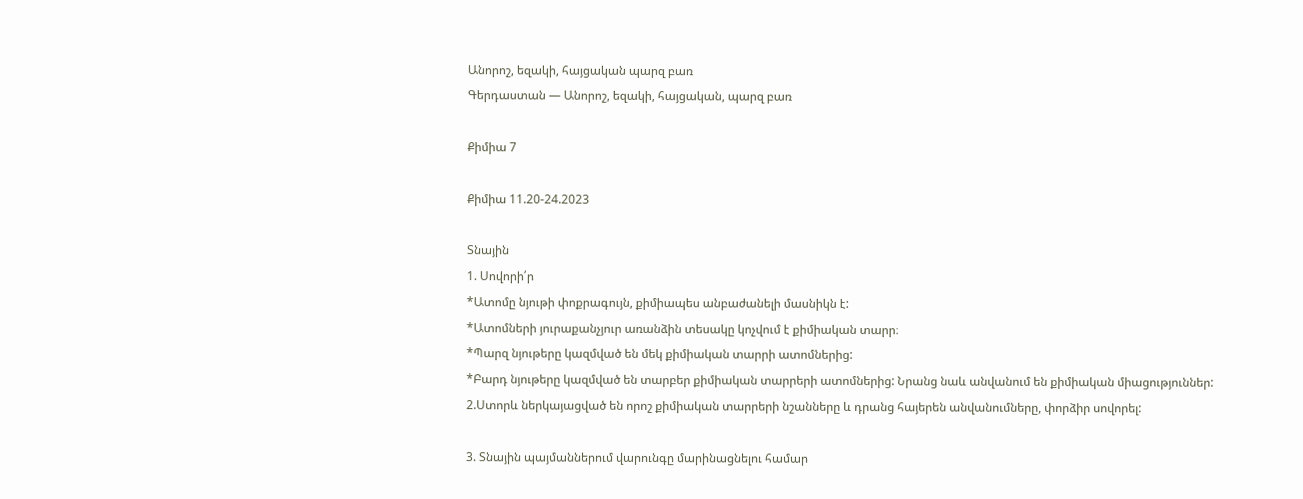Անորոշ, եզակի, հայցական պարզ բառ
Գերդաստան — Անորոշ, եզակի, հայցական, պարզ բառ

Քիմիա 7

Քիմիա 11.20-24.2023

Տնային
1. Սովորի՛ր
*Ատոմը նյութի փոքրագույն, քիմիապես անբաժանելի մասնիկն է:
*Ատոմների յուրաքանչյուր առանձին տեսակը կոչվում է քիմիական տարր։
*Պարզ նյութերը կազմված են մեկ քիմիական տարրի ատոմներից:
*Բարդ նյութերը կազմված են տարբեր քիմիական տարրերի ատոմներից: Նրանց նաև անվանում են քիմիական միացություններ:
2.Ստորև ներկայացված են որոշ քիմիական տարրերի նշանները և դրանց հայերեն անվանումները, փորձիր սովորել:

3. Տնային պայմաններում վարունգը մարինացնելու համար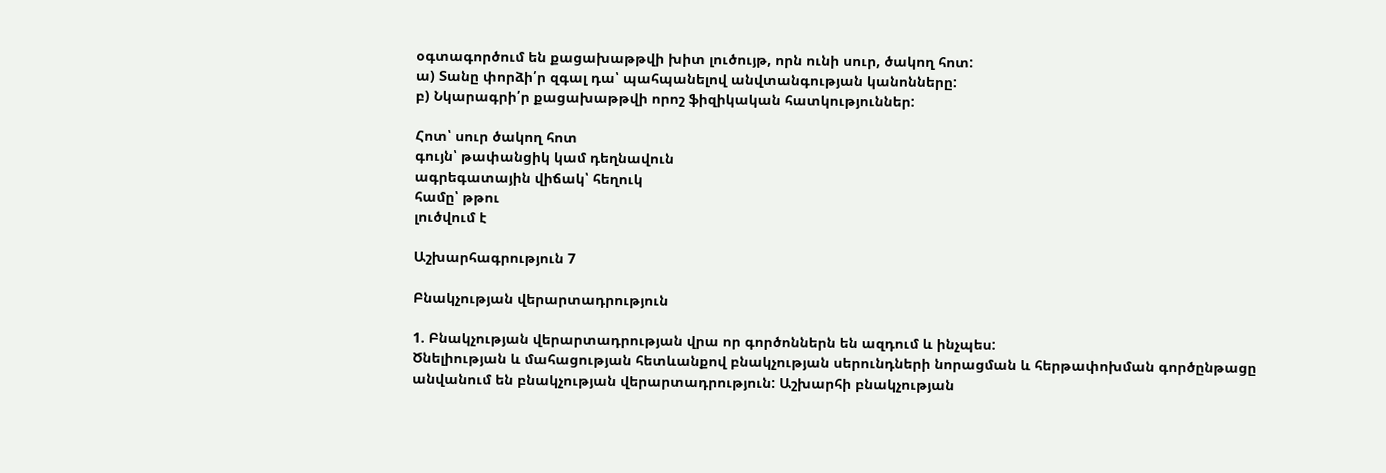օգտագործում են քացախաթթվի խիտ լուծույթ, որն ունի սուր, ծակող հոտ:
ա) Տանը փորձի՛ր զգալ դա՝ պահպանելով անվտանգության կանոնները:
բ) Նկարագրի՛ր քացախաթթվի որոշ ֆիզիկական հատկություններ:

Հոտ՝ սուր ծակող հոտ
գույն՝ թափանցիկ կամ դեղնավուն
ագրեգատային վիճակ՝ հեղուկ
համը՝ թթու
լուծվում է

Աշխարհագրություն 7

Բնակչության վերարտադրություն

1. Բնակչության վերարտադրության վրա որ գործոններն են ազդում և ինչպես:
Ծնելիության և մահացության հետևանքով բնակչության սերունդների նորացման և հերթափոխման գործընթացը անվանում են բնակչության վերարտադրություն: Աշխարհի բնակչության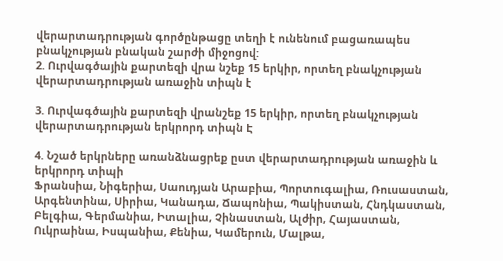վերարտադրության գործընթացը տեղի է ունենում բացառապես բնակչության բնական շարժի միջոցով:
2. Ուրվագծային քարտեզի վրա նշեք 15 երկիր, որտեղ բնակչության վերարտադրության առաջին տիպն է

3. Ուրվագծային քարտեզի վրանշեք 15 երկիր, որտեղ բնակչության վերարտադրության երկրորդ տիպն Է

4. Նշած երկրները առանձնացրեք ըստ վերարտադրության առաջին և երկրորդ տիպի
Ֆրանսիա, Նիգերիա, Սաուդյան Արաբիա, Պորտուգալիա, Ռուսաստան, Արգենտինա, Սիրիա, Կանադա, Ճապոնիա, Պակիստան, Հնդկաստան, Բելգիա, Գերմանիա, Իտալիա, Չինաստան, Ալժիր, Հայաստան, Ուկրաինա, Իսպանիա, Քենիա, Կամերուն, Մալթա,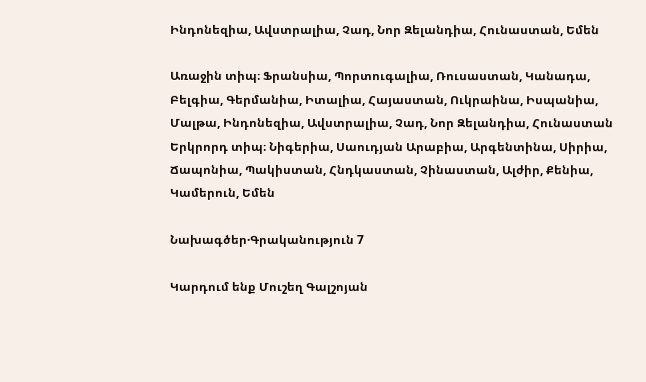Ինդոնեզիա, Ավստրալիա, Չադ, Նոր Զելանդիա, Հունաստան, Եմեն

Առաջին տիպ։ Ֆրանսիա, Պորտուգալիա, Ռուսաստան, Կանադա, Բելգիա, Գերմանիա, Իտալիա, Հայաստան, Ուկրաինա, Իսպանիա, Մալթա, Ինդոնեզիա, Ավստրալիա, Չադ, Նոր Զելանդիա, Հունաստան
Երկրորդ տիպ։ Նիգերիա, Սաուդյան Արաբիա, Արգենտինա, Սիրիա, Ճապոնիա, Պակիստան, Հնդկաստան, Չինաստան, Ալժիր, Քենիա, Կամերուն, Եմեն

Նախագծեր·Գրականություն 7

Կարդում ենք Մուշեղ Գալշոյան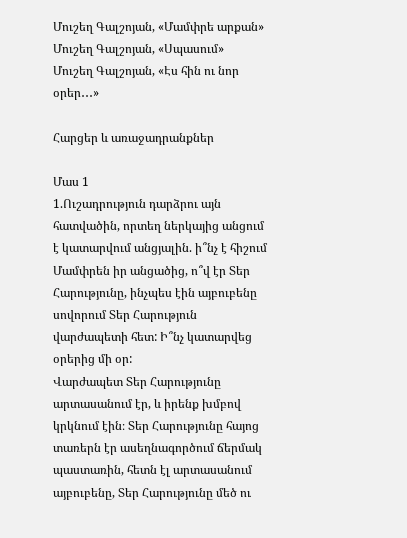Մուշեղ Գալշոյան, «Մամփրե արքան»
Մուշեղ Գալշոյան, «Սպասում»
Մուշեղ Գալշոյան, «Էս հին ու նոր օրեր․․․»

Հարցեր և առաջադրանքներ

Մաս 1
1.Ուշադրություն դարձրու այն հատվածին, որտեղ ներկայից անցում է կատարվում անցյալին. ի՞նչ է հիշում Մամփրեն իր անցածից, ո՞վ էր Տեր Հարությունը, ինչպես էին այբուբենը սովորում Տեր Հարություն վարժապետի հետ: Ի՞նչ կատարվեց օրերից մի օր:
Վարժապետ Տեր Հարությունը արտասանում էր, և իրենք խմբով կրկնում էին։ Տեր Հարությունը հայոց տառերն էր ասեղնագործում ճերմակ պաստառին, հետն էլ արտասանում այբուբենը, Տեր Հարությունը մեծ ու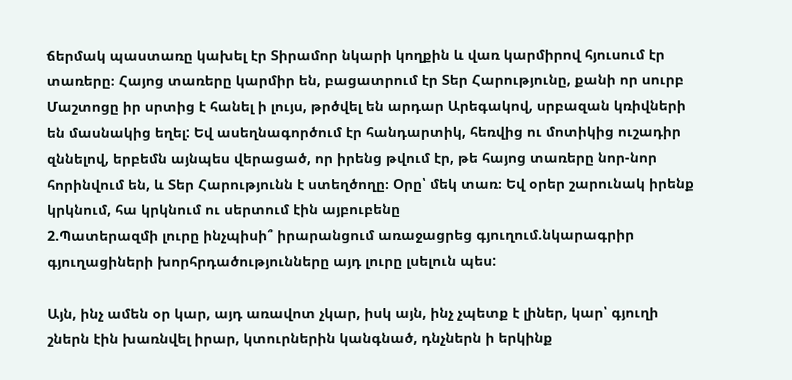ճերմակ պաստառը կախել էր Տիրամոր նկարի կողքին և վառ կարմիրով հյուսում էր տառերը։ Հայոց տառերը կարմիր են, բացատրում էր Տեր Հարությունը, քանի որ սուրբ Մաշտոցը իր սրտից է հանել ի լույս, թրծվել են արդար Արեգակով, սրբազան կռիվների են մասնակից եղել: Եվ ասեղնագործում էր հանդարտիկ, հեռվից ու մոտիկից ուշադիր զննելով, երբեմն այնպես վերացած, որ իրենց թվում էր, թե հայոց տառերը նոր-նոր հորինվում են, և Տեր Հարությունն է ստեղծողը։ Օրը՝ մեկ տառ։ Եվ օրեր շարունակ իրենք կրկնում, հա կրկնում ու սերտում էին այբուբենը
2.Պատերազմի լուրը ինչպիսի՞ իրարանցում առաջացրեց գյուղում.նկարագրիր գյուղացիների խորհրդածությունները այդ լուրը լսելուն պես:

Այն, ինչ ամեն օր կար, այդ առավոտ չկար, իսկ այն, ինչ չպետք է լիներ, կար՝ գյուղի շներն էին խառնվել իրար, կտուրներին կանգնած, դնչներն ի երկինք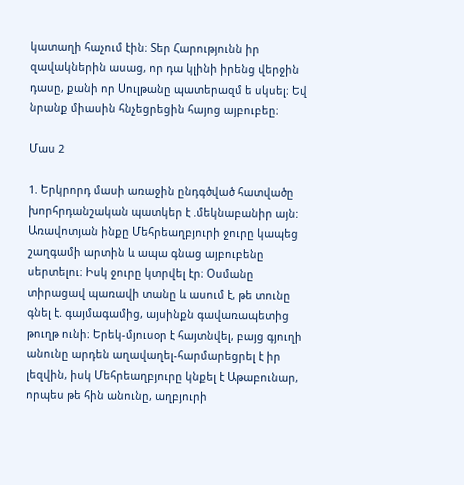կատաղի հաչում էին։ Տեր Հարությունն իր զավակներին ասաց, որ դա կլինի իրենց վերջին դասը, քանի որ Սուլթանը պատերազմ ե սկսել։ Եվ նրանք միասին հնչեցրեցին հայոց այբուբեը։

Մաս 2

1. Երկրորդ մասի առաջին ընդգծված հատվածը խորհրդանշական պատկեր է .մեկնաբանիր այն:
Առավոտյան ինքը Մեհրեաղբյուրի ջուրը կապեց շաղգամի արտին և ապա գնաց այբուբենը սերտելու։ Իսկ ջուրը կտրվել էր։ Օսմանը տիրացավ պառավի տանը և ասում է, թե տունը գնել է. գայմագամից, այսինքն գավառապետից թուղթ ունի։ Երեկ-մյուսօր է հայտնվել, բայց գյուղի անունը արդեն աղավաղել-հարմարեցրել է իր լեզվին, իսկ Մեհրեաղբյուրը կնքել է Աթաբունար, որպես թե հին անունը, աղբյուրի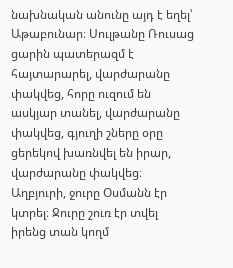նախնական անունը այդ է եղել՝ Աթաբունար։ Սուլթանը Ռուսաց ցարին պատերազմ է հայտարարել, վարժարանը փակվեց, հորը ուզում են ասկյար տանել, վարժարանը փակվեց, գյուղի շները օրը ցերեկով խառնվել են իրար, վարժարանը փակվեց։ Աղբյուրի, ջուրը Օսմանն էր կտրել։ Ջուրը շուռ էր տվել իրենց տան կողմ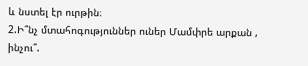և նստել էր ուրթին։
2.Ի՞նչ մտահոգություններ ուներ Մամփրե արքան , ինչու՞.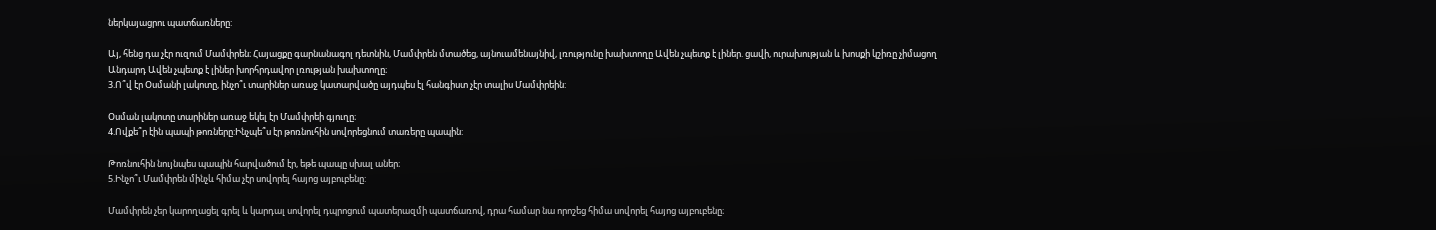ներկայացրու պատճառները:

Այ, հենց դա չէր ուզում Մամփրեն։ Հայացքը գարնանագոլ դետնին, Մամփրեն մտածեց, այնուամենայնիվ, լռությունը խախտողը Ավեն չպետք է լիներ. ցավի, ուրախության և խոսքի կշիռը չիմացող Անդարդ Ավեն չպետք է լիներ խորհրդավոր լռության խախտողը։
3.Ո՞վ էր Օսմանի լակոտը, ինչո՞ւ տարիներ առաջ կատարվածը այդպես էլ հանգիստ չէր տալիս Մամփրեին:

Օսման լակոտը տարիներ առաջ եկել էր Մամփրեի գյուղը։
4.Ովքե՞ր էին պապի թոռները:Ինչպե՞ս էր թոռնուհին սովորեցնում տառերը պապին:

Թոռնուհին նույնպես պապին հարվածում էր, եթե պապը սխալ աներ։
5.Ինչո՞ւ Մամփրեն մինչև հիմա չէր սովորել հայոց այբուբենը:

Մամփրեն չեր կարողացել գրել և կարդալ սովորել դպրոցում պատերազմի պատճառով, դրա համար նա որոշեց հիմա սովորել հայոց այբուբենը։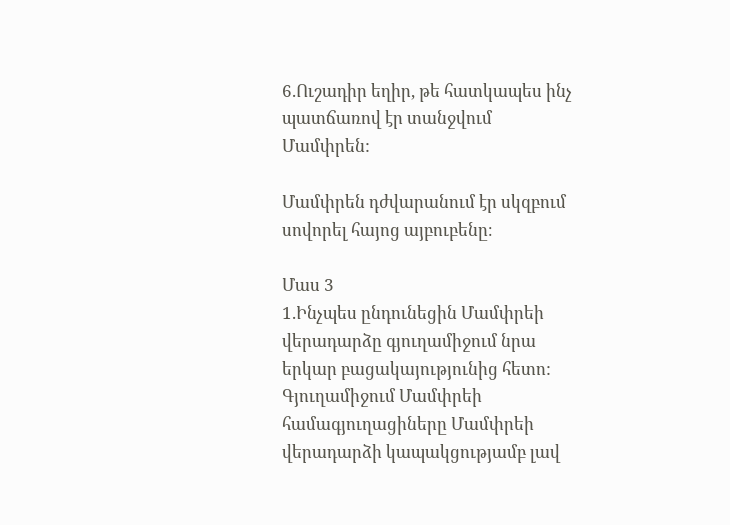6.Ուշադիր եղիր, թե հատկապես ինչ պատճառով էր տանջվում Մամփրեն:

Մամփրեն դժվարանում էր սկզբում սովորել հայոց այբուբենը։

Մաս 3
1.Ինչպես ընդունեցին Մամփրեի վերադարձը գյուղամիջում նրա երկար բացակայությունից հետո:
Գյուղամիջում Մամփրեի համագյուղացիները Մամփրեի վերադարձի կապակցությամբ լավ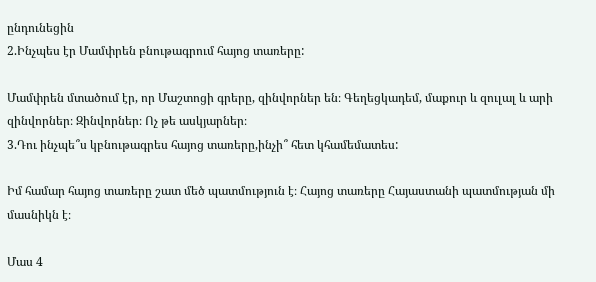ընդունեցին
2.Ինչպես էր Մամփրեն բնութագրում հայոց տառերը:

Մամփրեն մտածում էր, որ Մաշտոցի գրերը, զինվորներ են։ Գեղեցկադեմ, մաքուր և զուլալ և արի զինվորներ։ Զինվորներ։ Ոչ թե ասկյարներ։
3.Դու ինչպե՞ս կբնութագրես հայոց տառերը,ինչի՞ հետ կհամեմատես:

Իմ համար հայոց տառերը շատ մեծ պատմություն է։ Հայոց տառերը Հայաստանի պատմության մի մասնիկն է։

Մաս 4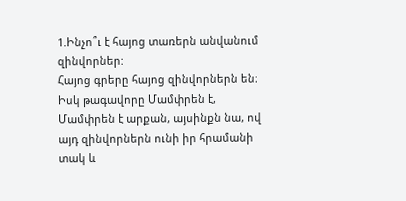1.Ինչո՞ւ է հայոց տառերն անվանում զինվորներ:
Հայոց գրերը հայոց զինվորներն են։ Իսկ թագավորը Մամփրեն է, Մամփրեն է արքան, այսինքն նա, ով այդ զինվորներն ունի իր հրամանի տակ և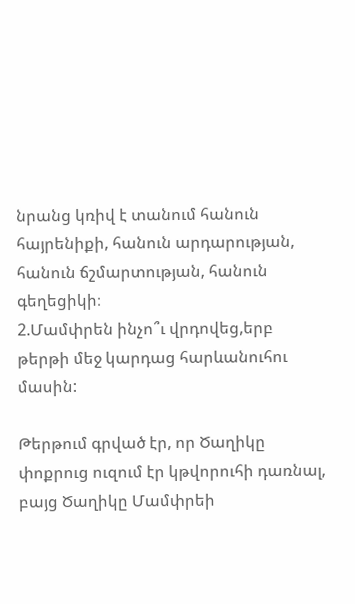նրանց կռիվ է տանում հանուն հայրենիքի, հանուն արդարության, հանուն ճշմարտության, հանուն գեղեցիկի։
2.Մամփրեն ինչո՞ւ վրդովեց,երբ թերթի մեջ կարդաց հարևանուհու մասին:

Թերթում գրված էր, որ Ծաղիկը փոքրուց ուզում էր կթվորուհի դառնալ, բայց Ծաղիկը Մամփրեի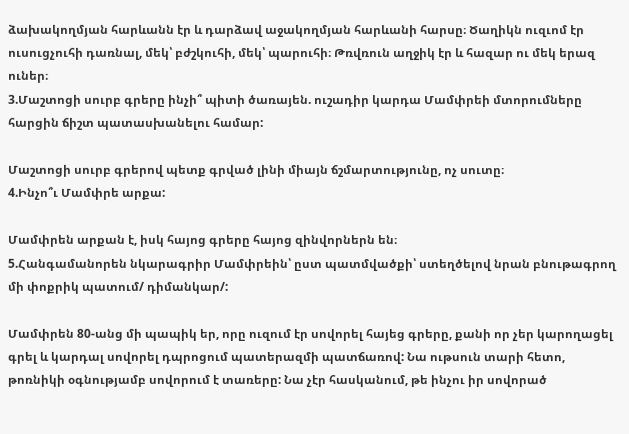ձախակողմյան հարևանն էր և դարձավ աջակողմյան հարևանի հարսը։ Ծաղիկն ուզւոմ էր ուսուցչուհի դառնալ, մեկ՝ բժշկուհի, մեկ՝ պարուհի։ Թռվռուն աղջիկ էր և հազար ու մեկ երազ ուներ։
3.Մաշտոցի սուրբ գրերը ինչի՞ պիտի ծառայեն. ուշադիր կարդա Մամփրեի մտորումները հարցին ճիշտ պատասխանելու համար:

Մաշտոցի սուրբ գրերով պետք գրված լինի միայն ճշմարտությունը, ոչ սուտը։
4.Ինչո՞ւ Մամփրե արքա:

Մամփրեն արքան է, իսկ հայոց գրերը հայոց զինվորներն են։
5.Հանգամանորեն նկարագրիր Մամփրեին՝ ըստ պատմվածքի՝ ստեղծելով նրան բնութագրող մի փոքրիկ պատում/ դիմանկար/:

Մամփրեն 80-անց մի պապիկ եր, որը ուզում էր սովորել հայեց գրերը, քանի որ չեր կարողացել գրել և կարդալ սովորել դպրոցում պատերազմի պատճառով: Նա ութսուն տարի հետո, թոռնիկի օգնությամբ սովորում է տառերը: Նա չէր հասկանում, թե ինչու իր սովորած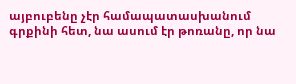այբուբենը չէր համապատասխանում գրքինի հետ, նա ասում էր թոռանը, որ նա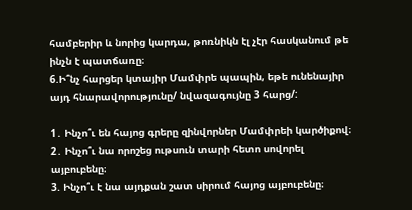համբերիր և նորից կարդա, թոռնիկն էլ չէր հասկանում թե ինչն է պատճառը։
6.Ի՞նչ հարցեր կտայիր Մամփրե պապին, եթե ունենայիր այդ հնարավորությունը/ նվազագույնը 3 հարց/:

1․ Ինչո՞ւ են հայոց գրերը զինվորներ Մամփրեի կարծիքով։
2․ Ինչո՞ւ նա որոշեց ութսուն տարի հետո սովորել այբուբենը։
3. Ինչո՞ւ է նա այդքան շատ սիրում հայոց այբուբենը։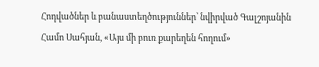Հոդվածներ և բանաստեղծություններ՝ նվիրված Գալշոյանին
Համո Սահյան, «Այս մի բուռ քարեղեն հողում»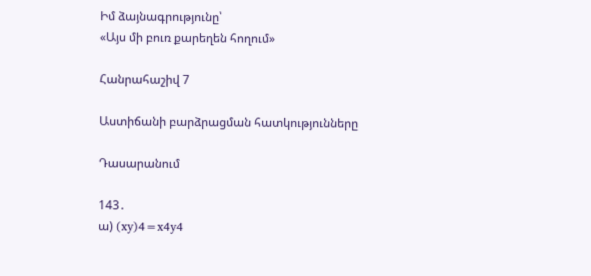Իմ ձայնագրությունը՝
«Այս մի բուռ քարեղեն հողում»

Հանրահաշիվ 7

Աստիճանի բարձրացման հատկությունները

Դասարանում

143․
ա) (xy)4=x4y4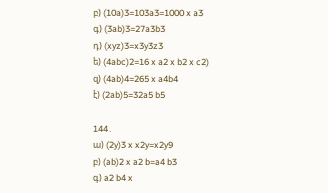բ) (10a)3=103a3=1000 x a3
գ) (3ab)3=27a3b3
դ) (xyz)3=x3y3z3
ե) (4abc)2=16 x a2 x b2 x c2)
զ) (4ab)4=265 x a4b4
է) (2ab)5=32a5 b5

144․
ա) (2y)3 x x2y=x2y9
բ) (ab)2 x a2 b=a4 b3
գ) a2 b4 x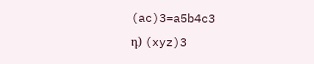(ac)3=a5b4c3
դ) (xyz)3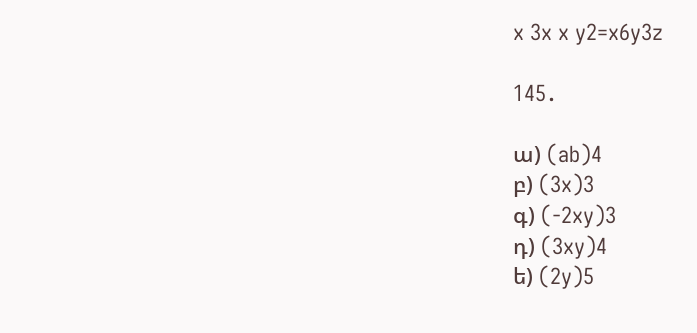x 3x x y2=x6y3z

145․

ա) (ab)4
բ) (3x)3
գ) (-2xy)3
դ) (3xy)4
ե) (2y)5